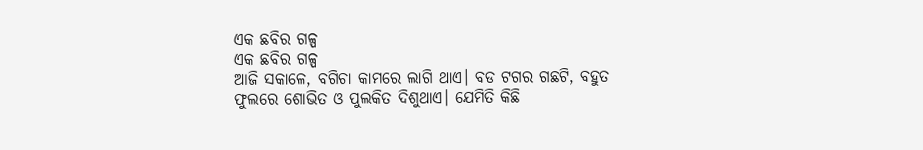ଏକ ଛବିର ଗଳ୍ପ
ଏକ ଛବିର ଗଳ୍ପ
ଆଜି ସକାଳେ, ବଗିଚା କାମରେ ଲାଗି ଥାଏ। ବଡ ଟଗର ଗଛଟି, ବହୁତ ଫୁଲରେ ଶୋଭିତ ଓ ପୁଲକିତ ଦିଶୁଥାଏ। ଯେମିତି କିଛି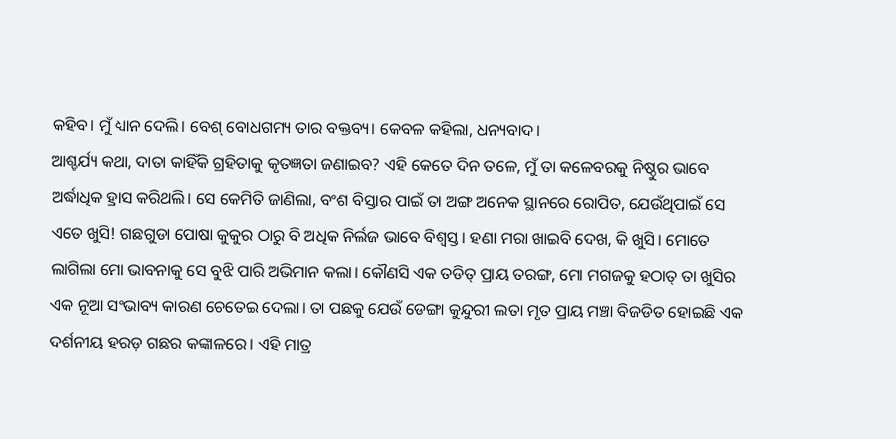କହିବ। ମୁଁ ଧ୍ୟାନ ଦେଲି। ବେଶ୍ ବୋଧଗମ୍ୟ ତାର ବକ୍ତବ୍ୟ। କେବଳ କହିଲା, ଧନ୍ୟବାଦ।
ଆଶ୍ଚର୍ଯ୍ୟ କଥା, ଦାତା କାହିଁକି ଗ୍ରହିତାକୁ କୃତଜ୍ଞତା ଜଣାଇବ? ଏହି କେତେ ଦିନ ତଳେ, ମୁଁ ତା କଳେବରକୁ ନିଷ୍ଠୁର ଭାବେ ଅର୍ଦ୍ଧାଧିକ ହ୍ରାସ କରିଥଲି। ସେ କେମିତି ଜାଣିଲା, ବଂଶ ବିସ୍ତାର ପାଇଁ ତା ଅଙ୍ଗ ଅନେକ ସ୍ଥାନରେ ରୋପିତ, ଯେଉଁଥିପାଇଁ ସେ ଏତେ ଖୁସି! ଗଛଗୁଡା ପୋଷା କୁକୁର ଠାରୁ ବି ଅଧିକ ନିର୍ଲଜ ଭାବେ ବିଶ୍ବସ୍ତ। ହଣା ମରା ଖାଇବି ଦେଖ, କି ଖୁସି। ମୋତେ ଲାଗିଲା ମୋ ଭାବନାକୁ ସେ ବୁଝି ପାରି ଅଭିମାନ କଲା। କୌଣସି ଏକ ତଡିତ୍ ପ୍ରାୟ ତରଙ୍ଗ, ମୋ ମଗଜକୁ ହଠାତ୍ ତା ଖୁସିର ଏକ ନୂଆ ସଂଭାବ୍ୟ କାରଣ ଚେତେଇ ଦେଲା। ତା ପଛକୁ ଯେଉଁ ଡେଙ୍ଗା କୁନ୍ଦୁରୀ ଲତା ମୃତ ପ୍ରାୟ ମଞ୍ଚା ବିଜଡିତ ହୋଇଛି ଏକ ଦର୍ଶନୀୟ ହରଡ଼ ଗଛର କଙ୍କାଳରେ। ଏହି ମାତ୍ର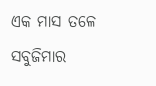ଏକ ମାସ ତଳେ ସବୁଜିମାର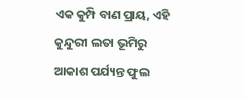ଏକ କୁମ୍ପି ବାଣ ପ୍ରାୟ, ଏହି କୁନ୍ଦୁରୀ ଲତା ଭୂମିରୁ ଆକାଶ ପର୍ଯ୍ୟନ୍ତ ଫୁଲ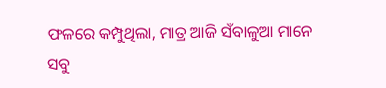ଫଳରେ କମ୍ପୁଥିଲା, ମାତ୍ର ଆଜି ସଁବାଳୁଆ ମାନେ ସବୁ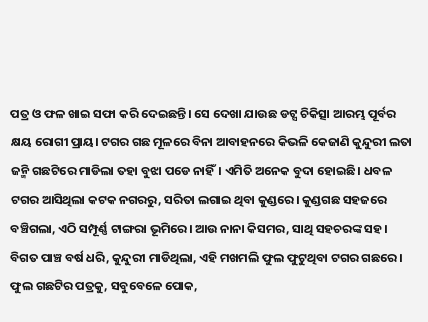ପତ୍ର ଓ ଫଳ ଖାଇ ସଫା କରି ଦେଇଛନ୍ତି। ସେ ଦେଖା ଯାଉଛ ଡଟ୍ସ ଚିକିତ୍ସା ଆରମ୍ଭ ପୂର୍ବର କ୍ଷୟ ରୋଗୀ ପ୍ରାୟ। ଟଗର ଗଛ ମୂଳରେ ବିନା ଆବାହନରେ କିଭଳି କେଜାଣି କୁନ୍ଦୁରୀ ଲତା ଜନ୍ମି ଗଛଟିରେ ମାଡିଲା ତହା ବୁଝା ପଡେ ନାହିଁ। ଏମିତି ଅନେକ ବୁଦା ହୋଇଛି। ଧବଳ ଟଗର ଆସିଥିଲା କଟକ ନଗରରୁ, ସରିତା ଲଗାଇ ଥିବା କୁଣ୍ଡରେ। କୁଣ୍ଡଗଛ ସହଜରେ ବଞ୍ଚିଗଲା, ଏଠି ସମ୍ପୂର୍ଣ୍ଣ ଟାଙ୍ଗରା ଭୂମିରେ। ଆଉ ନାନା କିସମର, ସାଥି ସହଚରଙ୍କ ସହ।
ବିଗତ ପାଞ୍ଚ ବର୍ଷ ଧରି, କୁନ୍ଦୁରୀ ମାଡିଥିଲା, ଏହି ମଖମଲି ଫୁଲ ଫୁଟୁଥିବା ଟଗର ଗଛରେ। ଫୁଲ ଗଛଟିର ପତ୍ରକୁ, ସବୁବେଳେ ପୋକ,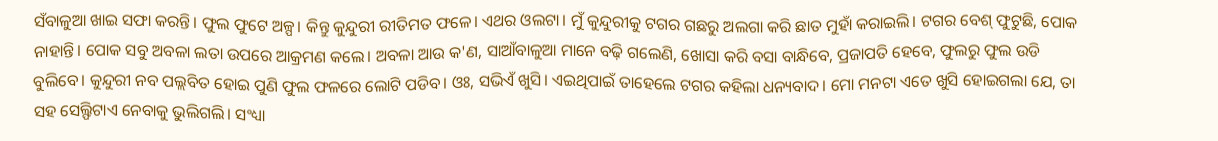ସଁବାଳୁଆ ଖାଇ ସଫା କରନ୍ତି। ଫୁଲ ଫୁଟେ ଅଳ୍ପ। କିନ୍ତୁ କୁନ୍ଦୁରୀ ରୀତିମତ ଫଳେ। ଏଥର ଓଲଟା। ମୁଁ କୁନ୍ଦୁରୀକୁ ଟଗର ଗଛରୁ ଅଲଗା କରି ଛାତ ମୁହାଁ କରାଇଲି। ଟଗର ବେଶ୍ ଫୁଟୁଛି, ପୋକ ନାହାନ୍ତି। ପୋକ ସବୁ ଅବଳା ଲତା ଉପରେ ଆକ୍ରମଣ କଲେ। ଅବଳା ଆଉ କ'ଣ, ସାଆଁବାଳୁଆ ମାନେ ବଢ଼ି ଗଲେଣି, ଖୋସା କରି ବସା ବାନ୍ଧିବେ, ପ୍ରଜାପତି ହେବେ, ଫୁଲରୁ ଫୁଲ ଉଡି ବୁଲିବେ। କୁନ୍ଦୁରୀ ନବ ପଲ୍ଲବିତ ହୋଇ ପୁଣି ଫୁଲ ଫଳରେ ଲୋଟି ପଡିବ। ଓଃ, ସଭିଏଁ ଖୁସି। ଏଇଥିପାଇଁ ତାହେଲେ ଟଗର କହିଲା ଧନ୍ୟବାଦ। ମୋ ମନଟା ଏତେ ଖୁସି ହୋଇଗଲା ଯେ, ତା ସହ ସେଲ୍ଫିଟାଏ ନେବାକୁ ଭୁଲିଗଲି। ସଂଧ୍ୟା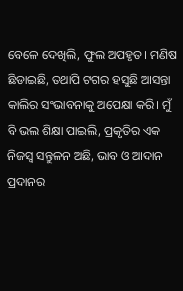ବେଳେ ଦେଖିଲି, ଫୁଲ ଅପହୃତ। ମଣିଷ ଛିଡାଇଛି, ତଥାପି ଟଗର ହସୁଛି ଆସନ୍ତା କାଲିର ସଂଭାବନାକୁ ଅପେକ୍ଷା କରି। ମୁଁ ବି ଭଲ ଶିକ୍ଷା ପାଇଲି, ପ୍ରକୃତିର ଏକ ନିଜସ୍ୱ ସନ୍ତୁଳନ ଅଛି, ଭାବ ଓ ଆଦାନ ପ୍ରଦାନର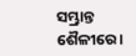ସମ୍ଭ୍ରାନ୍ତ ଶୈଳୀରେ।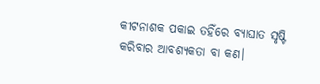କୀଟନାଶକ ପକାଇ ତହିଁରେ ବ୍ୟାଘାତ ସୃଷ୍ଟି କରିବାର ଆବଶ୍ୟକତା ବା କଣ।